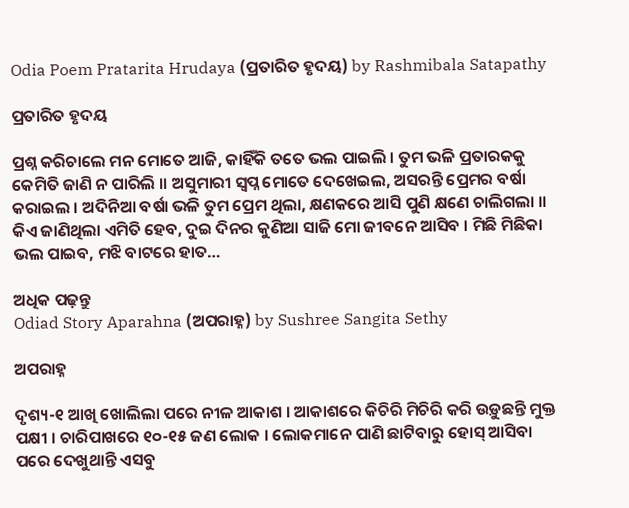Odia Poem Pratarita Hrudaya (ପ୍ରତାରିତ ହୃଦୟ) by Rashmibala Satapathy

ପ୍ରତାରିତ ହୃଦୟ

ପ୍ରଶ୍ନ କରିଚାଲେ ମନ ମୋତେ ଆଜି, କାହିଁକି ତତେ ଭଲ ପାଇଲି । ତୁମ ଭଳି ପ୍ରତାରକକୁ କେମିତି ଜାଣି ନ ପାରିଲି ॥ ଅସୁମାରୀ ସ୍ୱପ୍ନ ମୋତେ ଦେଖେଇଲ, ଅସରନ୍ତି ପ୍ରେମର ବର୍ଷା କରାଇଲ । ଅଦିନିଆ ବର୍ଷା ଭଳି ତୁମ ପ୍ରେମ ଥିଲା, କ୍ଷଣକରେ ଆସି ପୁଣି କ୍ଷଣେ ଚାଲିଗଲା ॥ କିଏ ଜାଣିଥିଲା ଏମିତି ହେବ, ଦୁଇ ଦିନର କୁଣିଆ ସାଜି ମୋ ଜୀବନେ ଆସିବ । ମିଛି ମିଛିକା ଭଲ ପାଇବ, ମଝି ବାଟରେ ହାତ…

ଅଧିକ ପଢ଼ନ୍ତୁ
Odiad Story Aparahna (ଅପରାହ୍ନ) by Sushree Sangita Sethy

ଅପରାହ୍ନ

ଦୃଶ୍ୟ-୧ ଆଖି ଖୋଲିଲା ପରେ ନୀଳ ଆକାଶ । ଆକାଶରେ କିଚିରି ମିଚିରି କରି ଉଡ଼ୁଛନ୍ତି ମୁକ୍ତ ପକ୍ଷୀ । ଚାରିପାଖରେ ୧୦-୧୫ ଜଣ ଲୋକ । ଲୋକମାନେ ପାଣି ଛାଟିବାରୁ ହୋସ୍ ଆସିବା ପରେ ଦେଖୁଥାନ୍ତି ଏସବୁ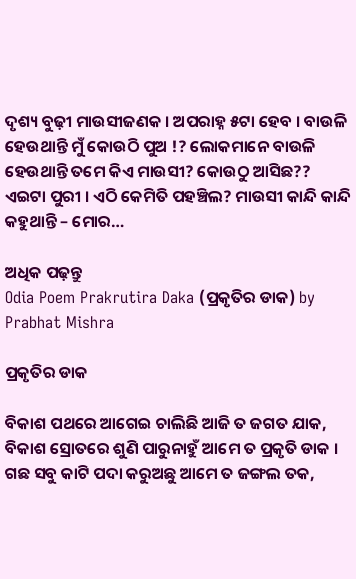ଦୃଶ୍ୟ ବୁଢ଼ୀ ମାଉସୀଜଣକ । ଅପରାହ୍ନ ୫ଟା ହେବ । ବାଉଳି ହେଉଥାନ୍ତି ମୁଁ କୋଉଠି ପୁଅ !? ଲୋକମାନେ ବାଉଳି ହେଉଥାନ୍ତି ତମେ କିଏ ମାଉସୀ? କୋଉଠୁ ଆସିଛ?? ଏଇଟା ପୁରୀ । ଏଠି କେମିତି ପହଞ୍ଚିଲ? ମାଉସୀ କାନ୍ଦି କାନ୍ଦି କହୁଥାନ୍ତି – ମୋର…

ଅଧିକ ପଢ଼ନ୍ତୁ
Odia Poem Prakrutira Daka (ପ୍ରକୃତିର ଡାକ) by Prabhat Mishra

ପ୍ରକୃତିର ଡାକ

ବିକାଶ ପଥରେ ଆଗେଇ ଚାଲିଛି ଆଜି ତ ଜଗତ ଯାକ, ବିକାଶ ସ୍ରୋତରେ ଶୁଣି ପାରୁନାହୁଁ ଆମେ ତ ପ୍ରକୃତି ଡାକ । ଗଛ ସବୁ କାଟି ପଦା କରୁଅଛୁ ଆମେ ତ ଜଙ୍ଗଲ ତକ,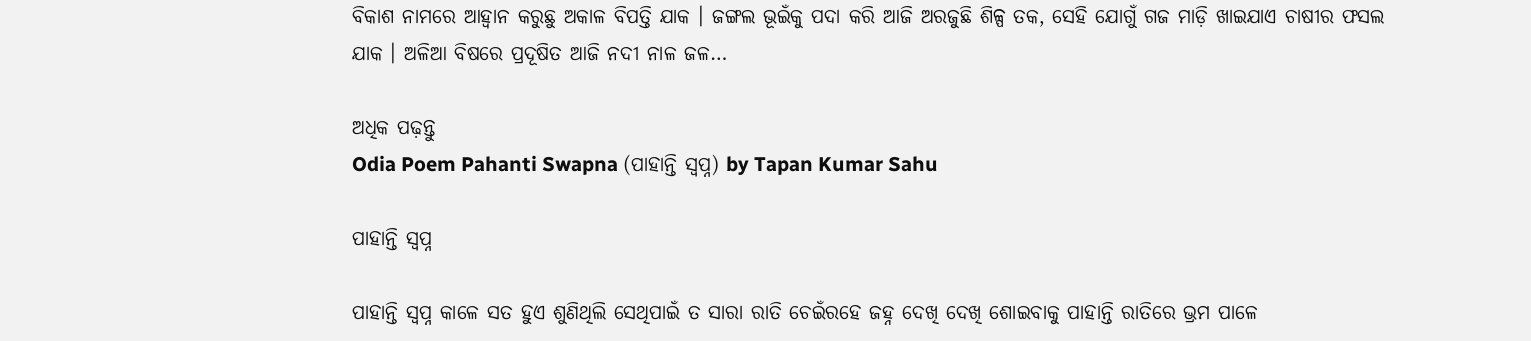ବିକାଶ ନାମରେ ଆହ୍ୱାନ କରୁଛୁ ଅକାଳ ବିପତ୍ତି ଯାକ । ଜଙ୍ଗଲ ଭୂଇଁକୁ ପଦା କରି ଆଜି ଅରଜୁଛି ଶିଳ୍ପ ତକ, ସେହି ଯୋଗୁଁ ଗଜ ମାଡ଼ି ଖାଇଯାଏ ଚାଷୀର ଫସଲ ଯାକ । ଅଳିଆ ବିଷରେ ପ୍ରଦୂଷିତ ଆଜି ନଦୀ ନାଳ ଜଳ…

ଅଧିକ ପଢ଼ନ୍ତୁ
Odia Poem Pahanti Swapna (ପାହାନ୍ତି ସ୍ୱପ୍ନ) by Tapan Kumar Sahu

ପାହାନ୍ତି ସ୍ୱପ୍ନ

ପାହାନ୍ତି ସ୍ୱପ୍ନ କାଳେ ସତ ହୁଏ ଶୁଣିଥିଲି ସେଥିପାଇଁ ତ ସାରା ରାତି ଚେଇଁରହେ ଜହ୍ନ ଦେଖି ଦେଖି ଶୋଇବାକୁ ପାହାନ୍ତି ରାତିରେ ଭ୍ରମ ପାଳେ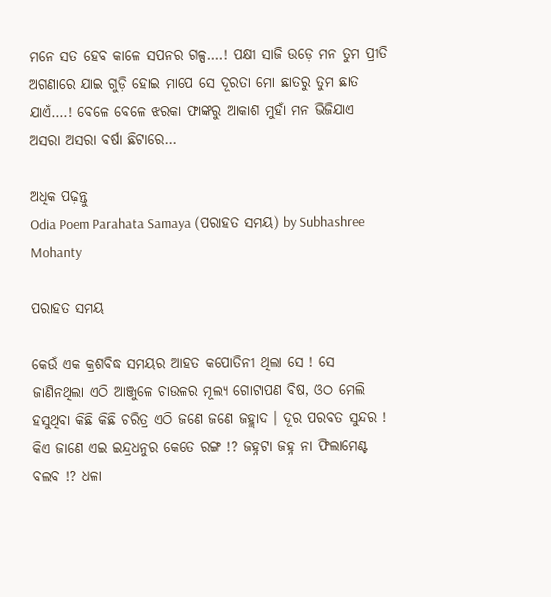ମନେ ସତ ହେବ କାଳେ ସପନର ଗଳ୍ପ….! ପକ୍ଷୀ ସାଜି ଉଡ଼େ ମନ ତୁମ ପ୍ରୀତି ଅଗଣାରେ ଯାଇ ଗୁଡ଼ି ହୋଇ ମାପେ ସେ ଦୂରତା ମୋ ଛାତରୁ ତୁମ ଛାତ ଯାଏଁ….! ବେଳେ ବେଳେ ଝରକା ଫାଙ୍କରୁ ଆକାଶ ମୁହାଁ ମନ ଭିଜିଯାଏ ଅସରା ଅସରା ବର୍ଷା ଛିଟାରେ…

ଅଧିକ ପଢ଼ନ୍ତୁ
Odia Poem Parahata Samaya (ପରାହତ ସମୟ) by Subhashree Mohanty

ପରାହତ ସମୟ

କେଉଁ ଏକ କ୍ରଶବିଦ୍ଧ ସମୟର ଆହତ କପୋତିନୀ ଥିଲା ସେ ! ସେ ଜାଣିନଥିଲା ଏଠି ଆଞ୍ଜୁଳେ ଚାଉଳର ମୂଲ୍ୟ ଗୋଟାପଣ ବିଷ, ଓଠ ମେଲି ହସୁଥିବା କିଛି କିଛି ଚରିତ୍ର ଏଠି ଜଣେ ଜଣେ ଜହ୍ଲାଦ । ଦୂର ପରବତ ସୁନ୍ଦର ! କିଏ ଜାଣେ ଏଇ ଇନ୍ଦ୍ରଧନୁର କେତେ ରଙ୍ଗ !? ଜହ୍ନଟା ଜହ୍ନ ନା ଫିଲାମେଣ୍ଟ ବଲବ !? ଧଳା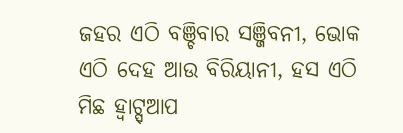ଜହର ଏଠି ବଞ୍ଚିବାର ସଞ୍ଜିବନୀ, ଭୋକ ଏଠି ଦେହ ଆଉ ବିରିୟାନୀ, ହସ ଏଠି ମିଛ ହ୍ୱାଟ୍ସ୍‌ଆପ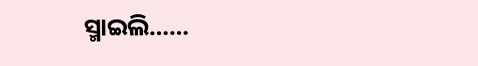ସ୍ମାଇଲି……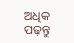ଅଧିକ ପଢ଼ନ୍ତୁ